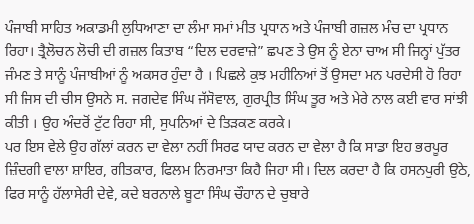ਪੰਜਾਬੀ ਸਾਹਿਤ ਅਕਾਡਮੀ ਲੁਧਿਆਣਾ ਦਾ ਲੰਮਾ ਸਮਾਂ ਮੀਤ ਪ੍ਰਧਾਨ ਅਤੇ ਪੰਜਾਬੀ ਗਜ਼ਲ ਮੰਚ ਦਾ ਪ੍ਰਧਾਨ ਰਿਹਾ। ਤ੍ਰੈਲੋਚਨ ਲੋਚੀ ਦੀ ਗਜ਼ਲ ਕਿਤਾਬ “ਦਿਲ ਦਰਵਾਜ਼ੇ” ਛਪਣ ਤੇ ਉਸ ਨੂੰ ਏਨਾ ਚਾਅ ਸੀ ਜਿਨ੍ਹਾਂ ਪੁੱਤਰ ਜੰਮਣ ਤੇ ਸਾਨੂੰ ਪੰਜਾਬੀਆਂ ਨੂੰ ਅਕਸਰ ਹੁੰਦਾ ਹੈ । ਪਿਛਲੇ ਕੁਝ ਮਹੀਨਿਆਂ ਤੋਂ ਉਸਦਾ ਮਨ ਪਰਦੇਸੀ ਹੋ ਰਿਹਾ ਸੀ ਜਿਸ ਦੀ ਚੀਸ ਉਸਨੇ ਸ. ਜਗਦੇਵ ਸਿੰਘ ਜੱਸੋਵਾਲ, ਗੁਰਪ੍ਰੀਤ ਸਿੰਘ ਤੂਰ ਅਤੇ ਮੇਰੇ ਨਾਲ ਕਈ ਵਾਰ ਸਾਂਝੀ ਕੀਤੀ । ਉਹ ਅੰਦਰੋਂ ਟੁੱਟ ਰਿਹਾ ਸੀ, ਸੁਪਨਿਆਂ ਦੇ ਤਿੜਕਣ ਕਰਕੇ।
ਪਰ ਇਸ ਵੇਲੇ ਉਹ ਗੱਲਾਂ ਕਰਨ ਦਾ ਵੇਲਾ ਨਹੀਂ ਸਿਰਫ ਯਾਦ ਕਰਨ ਦਾ ਵੇਲਾ ਹੈ ਕਿ ਸਾਡਾ ਇਹ ਭਰਪੂਰ ਜ਼ਿੰਦਗੀ ਵਾਲਾ ਸ਼ਾਇਰ, ਗੀਤਕਾਰ, ਫਿਲਮ ਨਿਰਮਾਤਾ ਕਿਹੈ ਜਿਹਾ ਸੀ। ਦਿਲ ਕਰਦਾ ਹੈ ਕਿ ਹਸਨਪੁਰੀ ਉਠੇ, ਫਿਰ ਸਾਨੂੰ ਹੱਲਾਸੇਰੀ ਦੇਵੇ, ਕਦੇ ਬਰਨਾਲੇ ਬੂਟਾ ਸਿੰਘ ਚੌਹਾਨ ਦੇ ਚੁਬਾਰੇ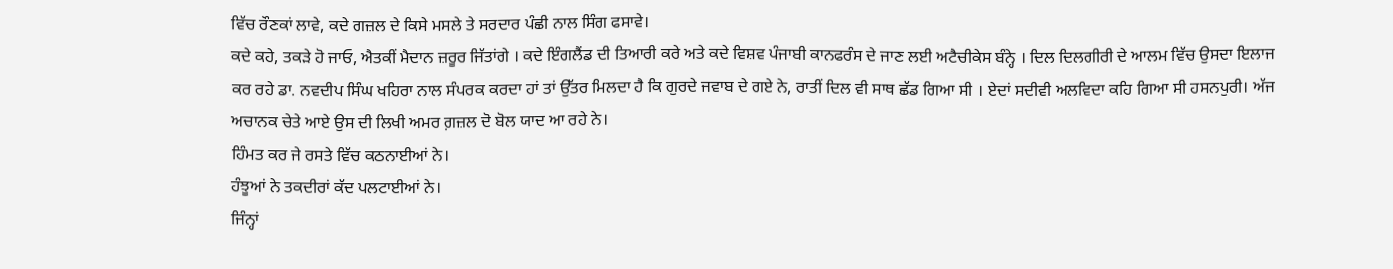ਵਿੱਚ ਰੌਣਕਾਂ ਲਾਵੇ, ਕਦੇ ਗਜ਼ਲ ਦੇ ਕਿਸੇ ਮਸਲੇ ਤੇ ਸਰਦਾਰ ਪੰਛੀ ਨਾਲ ਸਿੰਗ ਫਸਾਵੇ।
ਕਦੇ ਕਹੇ, ਤਕੜੇ ਹੋ ਜਾਓ, ਐਤਕੀਂ ਮੈਦਾਨ ਜ਼ਰੂਰ ਜਿੱਤਾਂਗੇ । ਕਦੇ ਇੰਗਲੈਂਡ ਦੀ ਤਿਆਰੀ ਕਰੇ ਅਤੇ ਕਦੇ ਵਿਸ਼ਵ ਪੰਜਾਬੀ ਕਾਨਫਰੰਸ ਦੇ ਜਾਣ ਲਈ ਅਟੈਚੀਕੇਸ ਬੰਨ੍ਹੇ । ਦਿਲ ਦਿਲਗੀਰੀ ਦੇ ਆਲਮ ਵਿੱਚ ਉਸਦਾ ਇਲਾਜ ਕਰ ਰਹੇ ਡਾ. ਨਵਦੀਪ ਸਿੰਘ ਖਹਿਰਾ ਨਾਲ ਸੰਪਰਕ ਕਰਦਾ ਹਾਂ ਤਾਂ ਉੱਤਰ ਮਿਲਦਾ ਹੈ ਕਿ ਗੁਰਦੇ ਜਵਾਬ ਦੇ ਗਏ ਨੇ, ਰਾਤੀਂ ਦਿਲ ਵੀ ਸਾਥ ਛੱਡ ਗਿਆ ਸੀ । ਏਦਾਂ ਸਦੀਵੀ ਅਲਵਿਦਾ ਕਹਿ ਗਿਆ ਸੀ ਹਸਨਪੁਰੀ। ਅੱਜ ਅਚਾਨਕ ਚੇਤੇ ਆਏ ਉਸ ਦੀ ਲਿਖੀ ਅਮਰ ਗ਼ਜ਼ਲ ਦੋ ਬੋਲ ਯਾਦ ਆ ਰਹੇ ਨੇ।
ਹਿੰਮਤ ਕਰ ਜੇ ਰਸਤੇ ਵਿੱਚ ਕਠਨਾਈਆਂ ਨੇ।
ਹੰਝੂਆਂ ਨੇ ਤਕਦੀਰਾਂ ਕੱਦ ਪਲਟਾਈਆਂ ਨੇ।
ਜਿੰਨ੍ਹਾਂ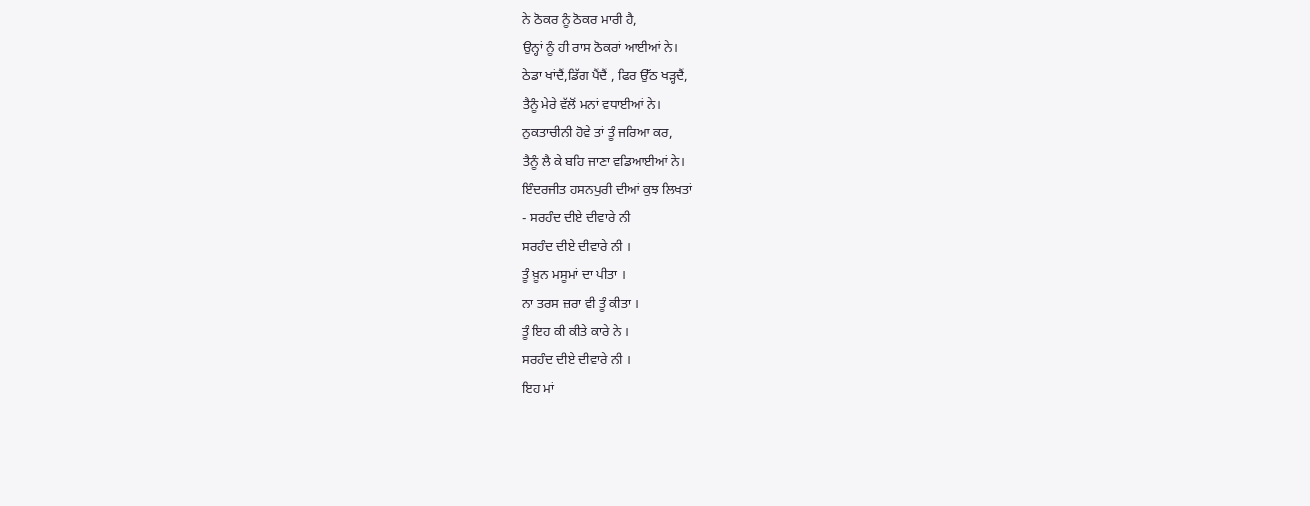ਨੇ ਠੋਕਰ ਨੂੰ ਠੋਕਰ ਮਾਰੀ ਹੈ,
ਉਨ੍ਹਾਂ ਨੂੰ ਹੀ ਰਾਸ ਠੋਕਰਾਂ ਆਈਆਂ ਨੇ।
ਠੇਡਾ ਖਾਂਦੈਂ,ਡਿੱਗ ਪੈਂਦੈਂ , ਫਿਰ ਉੱਠ ਖੜ੍ਹਦੈਂ,
ਤੈਨੂੰ ਮੇਰੇ ਵੱਲੋਂ ਮਨਾਂ ਵਧਾਈਆਂ ਨੇ।
ਨੁਕਤਾਚੀਨੀ ਹੋਵੇ ਤਾਂ ਤੂੰ ਜਰਿਆ ਕਰ,
ਤੈਨੂੰ ਲੈ ਕੇ ਬਹਿ ਜਾਣਾ ਵਡਿਆਈਆਂ ਨੇ।
ਇੰਦਰਜੀਤ ਹਸਨਪੁਰੀ ਦੀਆਂ ਕੁਝ ਲਿਖਤਾਂ
- ਸਰਹੰਦ ਦੀਏ ਦੀਵਾਰੇ ਨੀ
ਸਰਹੰਦ ਦੀਏ ਦੀਵਾਰੇ ਨੀ ।
ਤੂੰ ਖ਼ੂਨ ਮਸੂਮਾਂ ਦਾ ਪੀਤਾ ।
ਨਾ ਤਰਸ ਜ਼ਰਾ ਵੀ ਤੂੰ ਕੀਤਾ ।
ਤੂੰ ਇਹ ਕੀ ਕੀਤੇ ਕਾਰੇ ਨੇ ।
ਸਰਹੰਦ ਦੀਏ ਦੀਵਾਰੇ ਨੀ ।
ਇਹ ਮਾਂ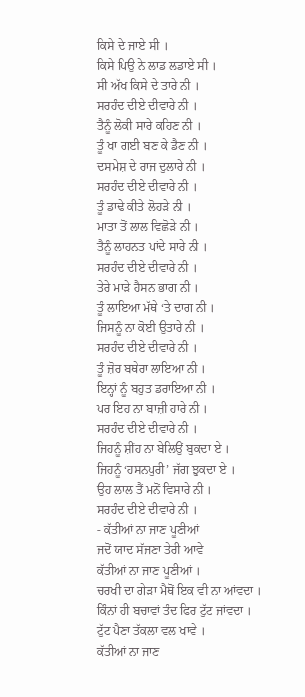ਕਿਸੇ ਦੇ ਜਾਏ ਸੀ ।
ਕਿਸੇ ਪਿਉ ਨੇ ਲਾਡ ਲਡਾਏ ਸੀ ।
ਸੀ ਅੱਖ ਕਿਸੇ ਦੇ ਤਾਰੇ ਨੀ ।
ਸਰਹੰਦ ਦੀਏ ਦੀਵਾਰੇ ਨੀ ।
ਤੈਨੂੰ ਲੋਕੀ ਸਾਰੇ ਕਹਿਣ ਨੀ ।
ਤੂੰ ਖਾ ਗਈ ਬਣ ਕੇ ਡੈਣ ਨੀ ।
ਦਸਮੇਸ਼ ਦੇ ਰਾਜ ਦੁਲਾਰੇ ਨੀ ।
ਸਰਹੰਦ ਦੀਏ ਦੀਵਾਰੇ ਨੀ ।
ਤੂੰ ਡਾਢੇ ਕੀਤੇ ਲੋਹੜੇ ਨੀ ।
ਮਾਤਾ ਤੋਂ ਲਾਲ ਵਿਛੋੜੇ ਨੀ ।
ਤੈਨੂੰ ਲਾਹਨਤ ਪਾਂਦੇ ਸਾਰੇ ਨੀ ।
ਸਰਹੰਦ ਦੀਏ ਦੀਵਾਰੇ ਨੀ ।
ਤੇਰੇ ਮਾੜੇ ਹੈਸਨ ਭਾਗ ਨੀ ।
ਤੂੰ ਲਾਇਆ ਮੱਥੇ ‘ਤੇ ਦਾਗ ਨੀ ।
ਜਿਸਨੂੰ ਨਾ ਕੋਈ ਉਤਾਰੇ ਨੀ ।
ਸਰਹੰਦ ਦੀਏ ਦੀਵਾਰੇ ਨੀ ।
ਤੂੰ ਜ਼ੋਰ ਬਥੇਰਾ ਲਾਇਆ ਨੀ ।
ਇਨ੍ਹਾਂ ਨੂੰ ਬਹੁਤ ਡਰਾਇਆ ਨੀ ।
ਪਰ ਇਹ ਨਾ ਬਾਜ਼ੀ ਹਾਰੇ ਨੀ ।
ਸਰਹੰਦ ਦੀਏ ਦੀਵਾਰੇ ਨੀ ।
ਜਿਹਨੂੰ ਸ਼ੀਂਹ ਨਾ ਬੇਲਿਉਂ ਬੁਕਦਾ ਏ ।
ਜਿਹਨੂੰ ‘ਹਸਨਪੁਰੀ’ ਜੱਗ ਝੁਕਦਾ ਏ ।
ਉਹ ਲਾਲ ਤੈਂ ਮਨੋਂ ਵਿਸਾਰੇ ਨੀ ।
ਸਰਹੰਦ ਦੀਏ ਦੀਵਾਰੇ ਨੀ ।
- ਕੱਤੀਆਂ ਨਾ ਜਾਣ ਪੂਣੀਆਂ
ਜਦੋਂ ਯਾਦ ਸੱਜਣਾ ਤੇਰੀ ਆਵੇ
ਕੱਤੀਆਂ ਨਾ ਜਾਣ ਪੂਣੀਆਂ ।
ਚਰਖੀ ਦਾ ਗੇੜਾ ਮੈਥੋਂ ਇਕ ਵੀ ਨਾ ਆਂਵਦਾ ।
ਕਿੰਨਾਂ ਹੀ ਬਚਾਵਾਂ ਤੰਦ ਫਿਰ ਟੁੱਟ ਜਾਂਵਦਾ ।
ਟੁੱਟ ਪੈਣਾ ਤੱਕਲਾ ਵਲ ਖਾਵੇ ।
ਕੱਤੀਆਂ ਨਾ ਜਾਣ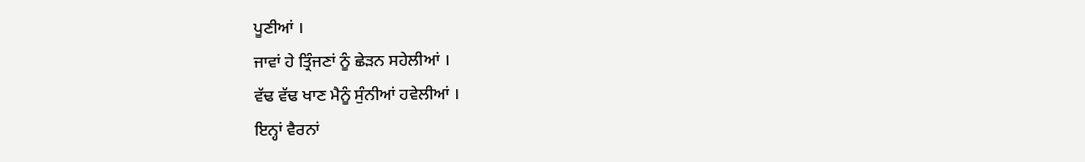ਪੂਣੀਆਂ ।
ਜਾਵਾਂ ਹੇ ਤ੍ਰਿੰਜਣਾਂ ਨੂੰ ਛੇੜਨ ਸਹੇਲੀਆਂ ।
ਵੱਢ ਵੱਢ ਖਾਣ ਮੈਨੂੰ ਸੁੰਨੀਆਂ ਹਵੇਲੀਆਂ ।
ਇਨ੍ਹਾਂ ਵੈਰਨਾਂ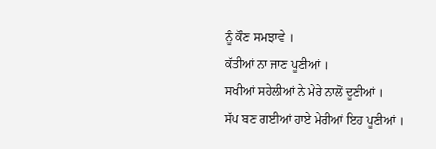ਨੂੰ ਕੌਣ ਸਮਝਾਵੇ ।
ਕੱਤੀਆਂ ਨਾ ਜਾਣ ਪੂਣੀਆਂ ।
ਸਖੀਆਂ ਸਹੇਲੀਆਂ ਨੇ ਮੇਰੇ ਨਾਲੋਂ ਦੂਣੀਆਂ ।
ਸੱਪ ਬਣ ਗਈਆਂ ਹਾਏ ਮੇਰੀਆਂ ਇਹ ਪੂਣੀਆਂ ।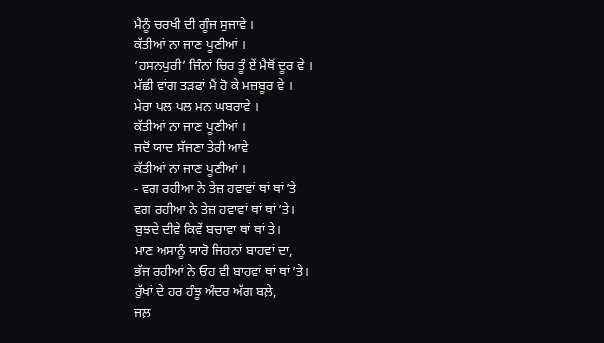ਮੈਨੂੰ ਚਰਖੀ ਦੀ ਗੂੰਜ ਸੁਜਾਵੇ ।
ਕੱਤੀਆਂ ਨਾ ਜਾਣ ਪੂਣੀਆਂ ।
‘ਹਸਨਪੁਰੀ’ ਜਿੰਨਾਂ ਚਿਰ ਤੂੰ ਏਂ ਮੈਥੋਂ ਦੂਰ ਵੇ ।
ਮੱਛੀ ਵਾਂਗ ਤੜਫਾਂ ਮੈਂ ਹੋ ਕੇ ਮਜ਼ਬੂਰ ਵੇ ।
ਮੇਰਾ ਪਲ ਪਲ ਮਨ ਘਬਰਾਵੇ ।
ਕੱਤੀਆਂ ਨਾ ਜਾਣ ਪੂਣੀਆਂ ।
ਜਦੋਂ ਯਾਦ ਸੱਜਣਾ ਤੇਰੀ ਆਵੇ
ਕੱਤੀਆਂ ਨਾ ਜਾਣ ਪੂਣੀਆਂ ।
- ਵਗ ਰਹੀਆ ਨੇ ਤੇਜ਼ ਹਵਾਵਾਂ ਥਾਂ ਥਾਂ ʼਤੇ
ਵਗ ਰਹੀਆ ਨੇ ਤੇਜ਼ ਹਵਾਵਾਂ ਥਾਂ ਥਾਂ ʼਤੇ।
ਬੁਝਦੇ ਦੀਵੇ ਕਿਵੇਂ ਬਚਾਵਾ ਥਾਂ ਥਾਂ ਤੇ।
ਮਾਣ ਅਸਾਨੂੰ ਯਾਰੋ ਜਿਹਨਾਂ ਬਾਹਵਾਂ ਦਾ,
ਭੱਜ ਰਹੀਆਂ ਨੇ ਓਹ ਵੀ ਬਾਹਵਾਂ ਥਾਂ ਥਾਂ ʼਤੇ।
ਰੁੱਖਾਂ ਦੇ ਹਰ ਹੰਝੂ ਅੰਦਰ ਅੱਗ ਬਲ਼ੇ,
ਜਲ਼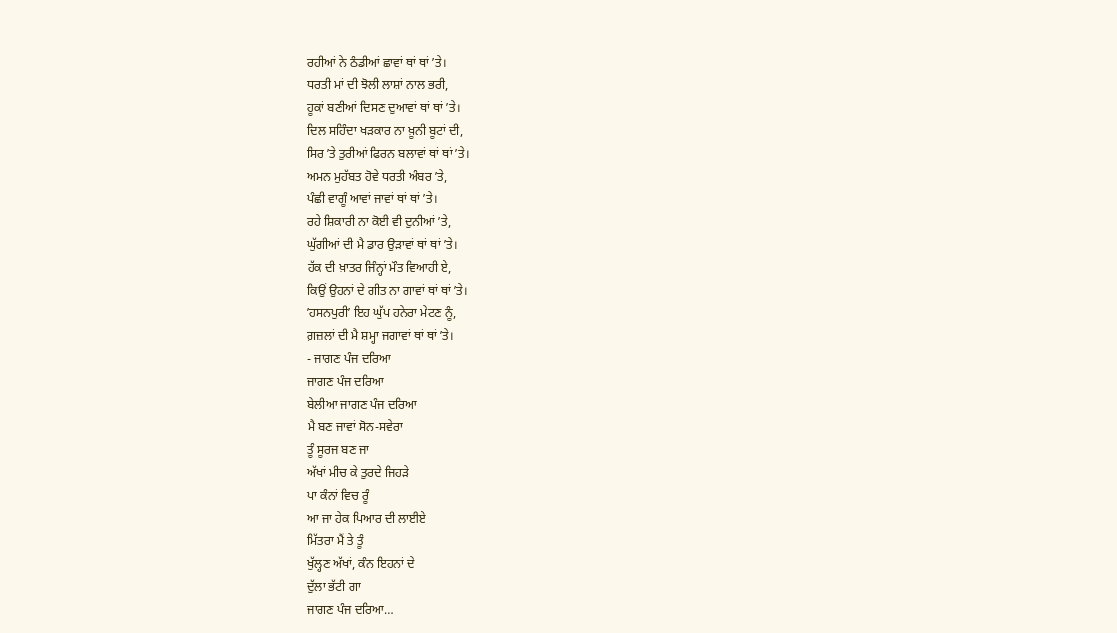ਰਹੀਆਂ ਨੇ ਠੰਡੀਆਂ ਛਾਵਾਂ ਥਾਂ ਥਾਂ ʼਤੇ।
ਧਰਤੀ ਮਾਂ ਦੀ ਝੋਲੀ ਲਾਸ਼ਾਂ ਨਾਲ ਭਰੀ,
ਹੂਕਾਂ ਬਣੀਆਂ ਦਿਸਣ ਦੁਆਵਾਂ ਥਾਂ ਥਾਂ ʼਤੇ।
ਦਿਲ ਸਹਿੰਦਾ ਖੜਕਾਰ ਨਾ ਖ਼ੂਨੀ ਬੂਟਾਂ ਦੀ,
ਸਿਰ ʼਤੇ ਤੁਰੀਆਂ ਫਿਰਨ ਬਲਾਵਾਂ ਥਾਂ ਥਾਂ ʼਤੇ।
ਅਮਨ ਮੁਹੱਬਤ ਹੋਵੇ ਧਰਤੀ ਅੰਬਰ ʼਤੇ,
ਪੰਛੀ ਵਾਗੂੰ ਆਵਾਂ ਜਾਵਾਂ ਥਾਂ ਥਾਂ ʼਤੇ।
ਰਹੇ ਸ਼ਿਕਾਰੀ ਨਾ ਕੋਈ ਵੀ ਦੁਨੀਆਂ ʼਤੇ,
ਘੁੱਗੀਆਂ ਦੀ ਮੈ ਡਾਰ ਉੜਾਵਾਂ ਥਾਂ ਥਾਂ ʼਤੇ।
ਹੱਕ ਦੀ ਖ਼ਾਤਰ ਜਿੰਨ੍ਹਾਂ ਮੌਤ ਵਿਆਹੀ ਏ,
ਕਿਉਂ ਉਹਨਾਂ ਦੇ ਗੀਤ ਨਾ ਗਾਵਾਂ ਥਾਂ ਥਾਂ ʼਤੇ।
ʼਹਸਨਪੁਰੀʼ ਇਹ ਘੁੱਪ ਹਨੇਰਾ ਮੇਟਣ ਨੂੰ,
ਗ਼ਜ਼ਲਾਂ ਦੀ ਮੈ ਸ਼ਮ੍ਹਾ ਜਗਾਵਾਂ ਥਾਂ ਥਾਂ ʼਤੇ।
- ਜਾਗਣ ਪੰਜ ਦਰਿਆ
ਜਾਗਣ ਪੰਜ ਦਰਿਆ
ਬੇਲੀਆ ਜਾਗਣ ਪੰਜ ਦਰਿਆ
ਮੈ ਬਣ ਜਾਵਾਂ ਸੋਨ-ਸਵੇਰਾ
ਤੂੰ ਸੂਰਜ ਬਣ ਜਾ
ਅੱਖਾਂ ਮੀਚ ਕੇ ਤੁਰਦੇ ਜਿਹੜੇ
ਪਾ ਕੰਨਾਂ ਵਿਚ ਰੂੰ
ਆ ਜਾ ਹੇਕ ਪਿਆਰ ਦੀ ਲਾਈਏ
ਮਿੱਤਰਾ ਮੈਂ ਤੇ ਤੂੰ
ਖੁੱਲ੍ਹਣ ਅੱਖਾਂ, ਕੰਨ ਇਹਨਾਂ ਦੇ
ਦੁੱਲਾ ਭੱਟੀ ਗਾ
ਜਾਗਣ ਪੰਜ ਦਰਿਆ…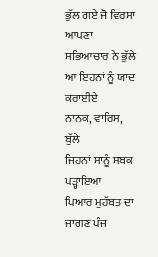ਭੁੱਲ ਗਏ ਜੋ ਵਿਰਸਾ ਆਪਣਾ
ਸਭਿਆਚਾਰ ਨੇ ਭੁੱਲੇ
ਆ ਇਹਨਾਂ ਨੂੰ ਯਾਦ ਕਰਾਈਏ
ਨਾਨਕ, ਵਾਰਿਸ, ਬੁੱਲੇ
ਜਿਹਨਾਂ ਸਾਨੂੰ ਸਬਕ ਪੜ੍ਹਾਇਆ
ਪਿਆਰ ਮੁਹੱਬਤ ਦਾ
ਜਾਗਣ ਪੰਜ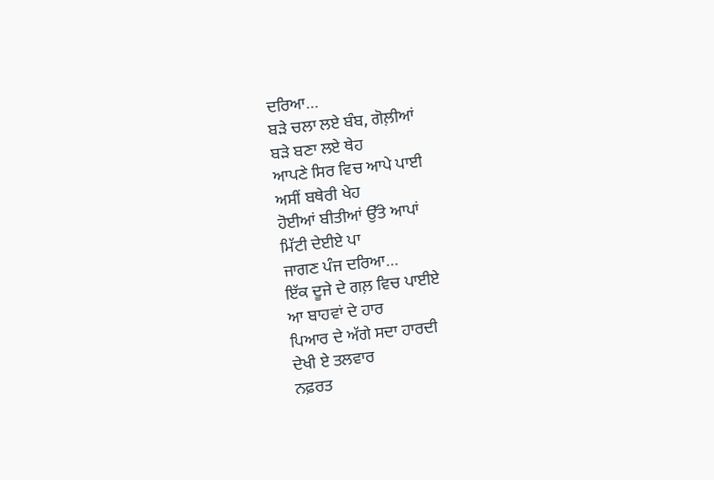ਦਰਿਆ…
ਬੜੇ ਚਲਾ ਲਏ ਬੰਬ, ਗੋਲ਼ੀਆਂ
ਬੜੇ ਬਣਾ ਲਏ ਥੇਹ
ਆਪਣੇ ਸਿਰ ਵਿਚ ਆਪੇ ਪਾਈ
ਅਸੀਂ ਬਥੇਰੀ ਖੇਹ
ਹੋਈਆਂ ਬੀਤੀਆਂ ਉੱਤੇ ਆਪਾਂ
ਮਿੱਟੀ ਦੇਈਏ ਪਾ
ਜਾਗਣ ਪੰਜ ਦਰਿਆ…
ਇੱਕ ਦੂਜੇ ਦੇ ਗਲ਼ ਵਿਚ ਪਾਈਏ
ਆ ਬਾਹਵਾਂ ਦੇ ਹਾਰ
ਪਿਆਰ ਦੇ ਅੱਗੇ ਸਦਾ ਹਾਰਦੀ
ਦੇਖੀ ਏ ਤਲਵਾਰ
ਨਫ਼ਰਤ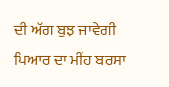ਦੀ ਅੱਗ ਬੁਝ ਜਾਵੇਗੀ
ਪਿਆਰ ਦਾ ਮੀਂਹ ਬਰਸਾ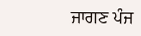ਜਾਗਣ ਪੰਜ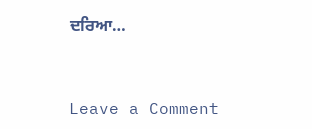ਦਰਿਆ…



Leave a Comment